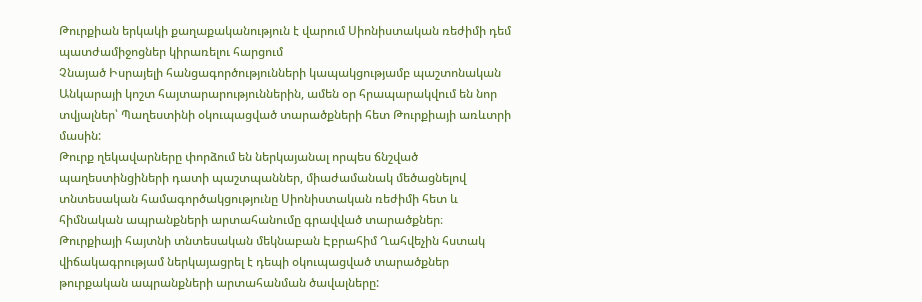Թուրքիան երկակի քաղաքականություն է վարում Սիոնիստական ռեժիմի դեմ պատժամիջոցներ կիրառելու հարցում
Չնայած Իսրայելի հանցագործությունների կապակցությամբ պաշտոնական Անկարայի կոշտ հայտարարություններին, ամեն օր հրապարակվում են նոր տվյալներ՝ Պաղեստինի օկուպացված տարածքների հետ Թուրքիայի առևտրի մասին:
Թուրք ղեկավարները փորձում են ներկայանալ որպես ճնշված պաղեստինցիների դատի պաշտպաններ, միաժամանակ մեծացնելով տնտեսական համագործակցությունը Սիոնիստական ռեժիմի հետ և հիմնական ապրանքների արտահանումը գրավված տարածքներ։
Թուրքիայի հայտնի տնտեսական մեկնաբան Էբրահիմ Ղահվեչին հստակ վիճակագրությամ ներկայացրել է դեպի օկուպացված տարածքներ թուրքական ապրանքների արտահանման ծավալները: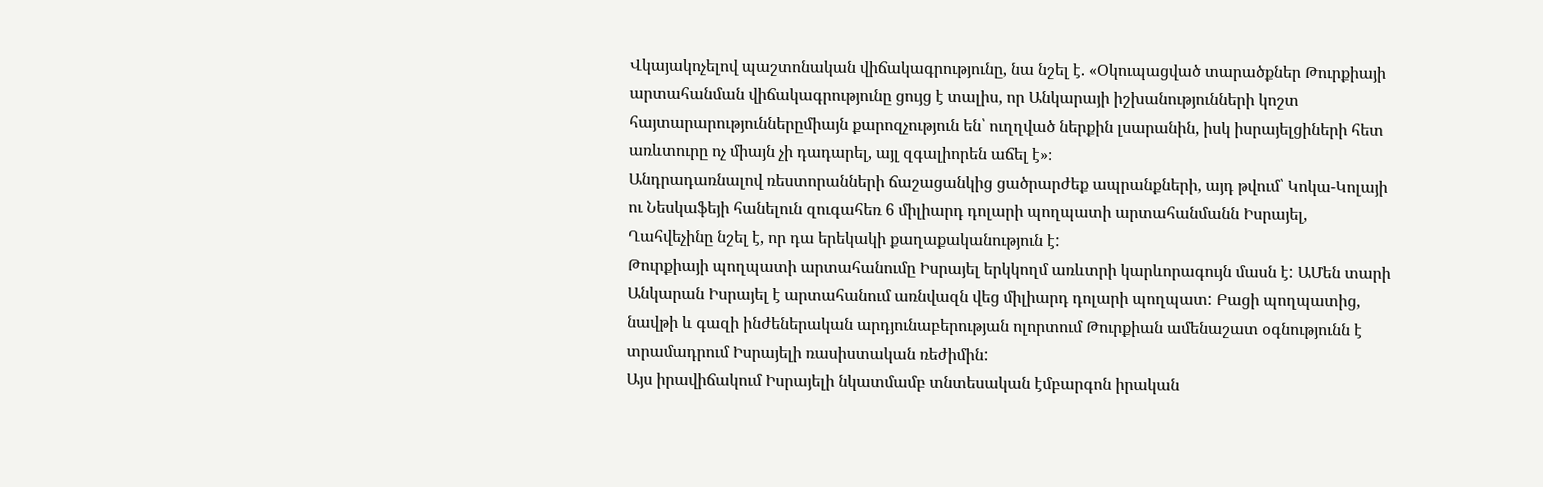Վկայակոչելով պաշտոնական վիճակագրությունը, նա նշել է. «Օկուպացված տարածքներ Թուրքիայի արտահանման վիճակագրությունը ցույց է տալիս, որ Անկարայի իշխանությունների կոշտ հայտարարություններըմիայն քարոզչություն են՝ ուղղված ներքին լսարանին, իսկ իսրայելցիների հետ առևտուրը ոչ միայն չի դադարել, այլ զգալիորեն աճել է»։
Անդրադառնալով ռեստորանների ճաշացանկից ցածրարժեք ապրանքների, այդ թվում՝ Կոկա-Կոլայի ու Նեսկաֆեյի հանելուն զուգահեռ 6 միլիարդ դոլարի պողպատի արտահանմանն Իսրայել, Ղահվեչինը նշել է, որ դա երեկակի քաղաքականություն է:
Թուրքիայի պողպատի արտահանումը Իսրայել երկկողմ առևտրի կարևորագույն մասն է: ԱՄեն տարի Անկարան Իսրայել է արտահանում առնվազն վեց միլիարդ դոլարի պողպատ: Բացի պողպատից, նավթի և գազի ինժեներական արդյունաբերության ոլորտում Թուրքիան ամենաշատ օգնությունն է տրամադրում Իսրայելի ռասիստական ռեժիմին:
Այս իրավիճակում Իսրայելի նկատմամբ տնտեսական էմբարգոն իրական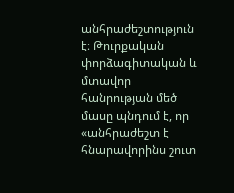անհրաժեշտություն է։ Թուրքական փորձագիտական և մտավոր հանրության մեծ մասը պնդում է, որ «անհրաժեշտ է հնարավորինս շուտ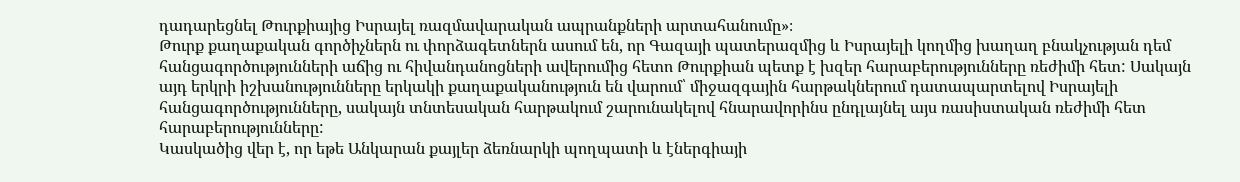դադարեցնել Թուրքիայից Իսրայել ռազմավարական ապրանքների արտահանումը»։
Թուրք քաղաքական գործիչներն ու փորձագետներն ասում են, որ Գազայի պատերազմից և Իսրայելի կողմից խաղաղ բնակչության դեմ հանցագործությունների աճից ու հիվանդանոցների ավերումից հետո Թուրքիան պետք է խզեր հարաբերությունները ռեժիմի հետ: Սակայն այդ երկրի իշխանությունները երկակի քաղաքականություն են վարում՝ միջազգային հարթակներում դատապարտելով Իսրայելի հանցագործությունները, սակայն տնտեսական հարթակում շարունակելով հնարավորինս ընդլայնել այս ռասիստական ռեժիմի հետ հարաբերությունները:
Կասկածից վեր է, որ եթե Անկարան քայլեր ձեռնարկի պողպատի և էներգիայի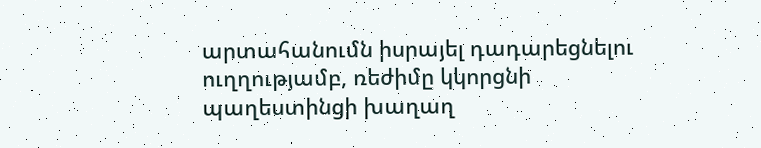արտահանումն իսրայել դադարեցնելու ուղղությամբ, ռեժիմը կկորցնի պաղեստինցի խաղաղ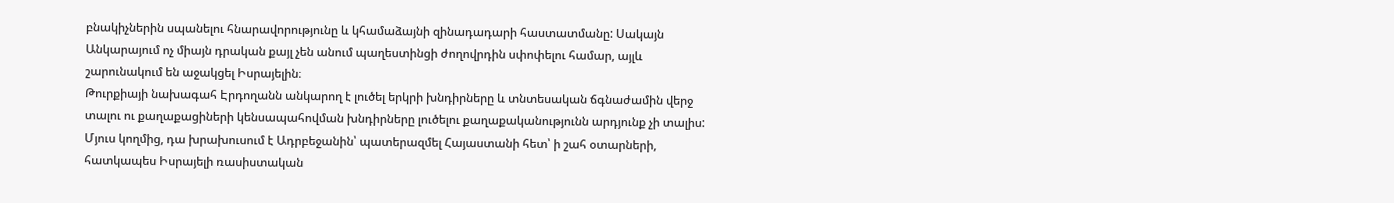բնակիչներին սպանելու հնարավորությունը և կհամաձայնի զինադադարի հաստատմանը: Սակայն Անկարայում ոչ միայն դրական քայլ չեն անում պաղեստինցի ժողովրդին սփոփելու համար, այլև շարունակում են աջակցել Իսրայելին։
Թուրքիայի նախագահ Էրդողանն անկարող է լուծել երկրի խնդիրները և տնտեսական ճգնաժամին վերջ տալու ու քաղաքացիների կենսապահովման խնդիրները լուծելու քաղաքականությունն արդյունք չի տալիս: Մյուս կողմից, դա խրախուսում է Ադրբեջանին՝ պատերազմել Հայաստանի հետ՝ ի շահ օտարների, հատկապես Իսրայելի ռասիստական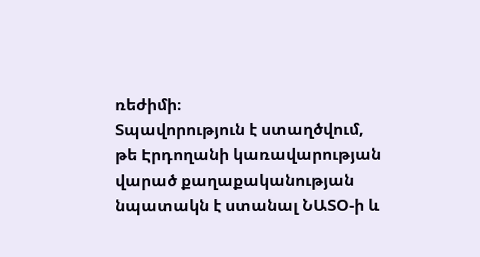ռեժիմի։
Տպավորություն է ստաղծվում, թե Էրդողանի կառավարության վարած քաղաքականության նպատակն է ստանալ ՆԱՏՕ-ի և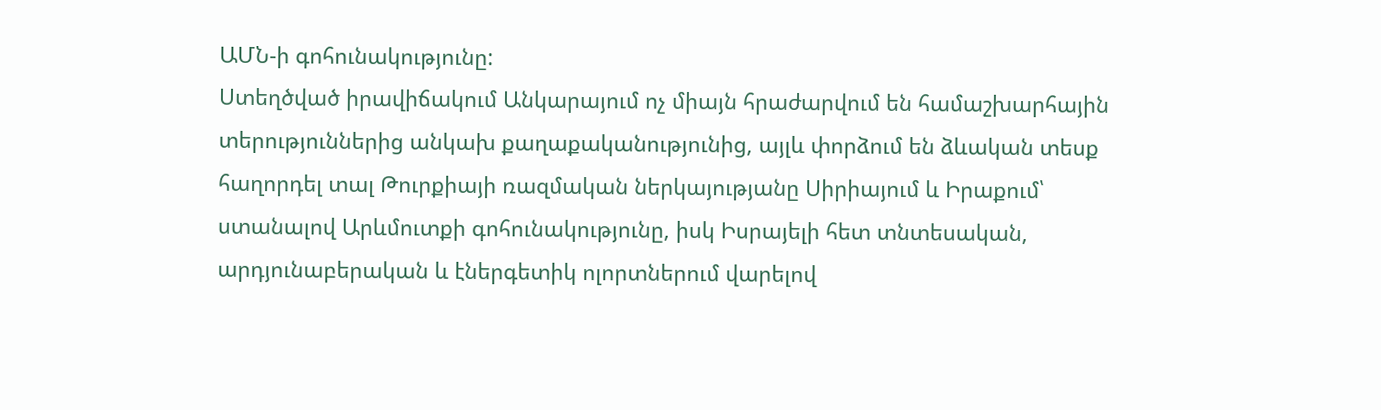ԱՄՆ-ի գոհունակությունը:
Ստեղծված իրավիճակում Անկարայում ոչ միայն հրաժարվում են համաշխարհային տերություններից անկախ քաղաքականությունից, այլև փորձում են ձևական տեսք հաղորդել տալ Թուրքիայի ռազմական ներկայությանը Սիրիայում և Իրաքում՝ ստանալով Արևմուտքի գոհունակությունը, իսկ Իսրայելի հետ տնտեսական, արդյունաբերական և էներգետիկ ոլորտներում վարելով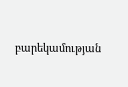բարեկամության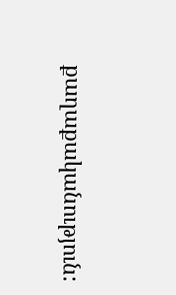քաղաքականություն: